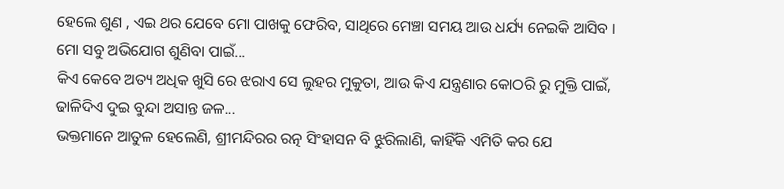ହେଲେ ଶୁଣ , ଏଇ ଥର ଯେବେ ମୋ ପାଖକୁ ଫେରିବ, ସାଥିରେ ମେଞ୍ଚା ସମୟ ଆଉ ଧର୍ଯ୍ୟ ନେଇକି ଆସିବ । ମୋ ସବୁ ଅଭିଯୋଗ ଶୁଣିବା ପାଇଁ...
କିଏ କେବେ ଅତ୍ୟ ଅଧିକ ଖୁସି ରେ ଝରାଏ ସେ ଲୁହର ମୁକୁତା, ଆଉ କିଏ ଯନ୍ତ୍ରଣାର କୋଠରି ରୁ ମୁକ୍ତି ପାଇଁ, ଢାଳିଦିଏ ଦୁଇ ବୁନ୍ଦା ଅସାନ୍ତ ଜଳ...
ଭକ୍ତମାନେ ଆତୁଳ ହେଲେଣି, ଶ୍ରୀମନ୍ଦିରର ରତ୍ନ ସିଂହାସନ ବି ଝୁରିଲାଣି, କାହିଁକି ଏମିତି କର ଯେ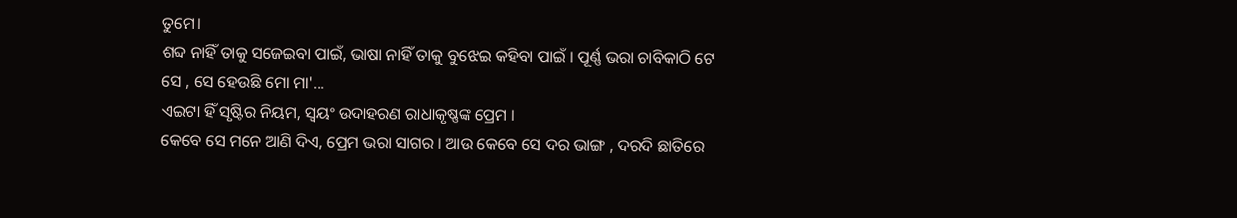ତୁମେ।
ଶବ୍ଦ ନାହିଁ ତାକୁ ସଜେଇବା ପାଇଁ, ଭାଷା ନାହିଁ ତାକୁ ବୁଝେଇ କହିବା ପାଇଁ । ପୂର୍ଣ୍ଣ ଭରା ଚାବିକାଠି ଟେ ସେ , ସେ ହେଉଛି ମୋ ମା'...
ଏଇଟା ହିଁ ସୃଷ୍ଟିର ନିୟମ, ସ୍ଵୟଂ ଉଦାହରଣ ରାଧାକୃଷ୍ଣଙ୍କ ପ୍ରେମ ।
କେବେ ସେ ମନେ ଆଣି ଦିଏ, ପ୍ରେମ ଭରା ସାଗର । ଆଉ କେବେ ସେ ଦର ଭାଙ୍ଗ , ଦରଦି ଛାତିରେ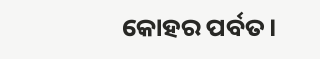କୋହର ପର୍ବତ।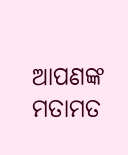ଆପଣଙ୍କ ମତାମତ